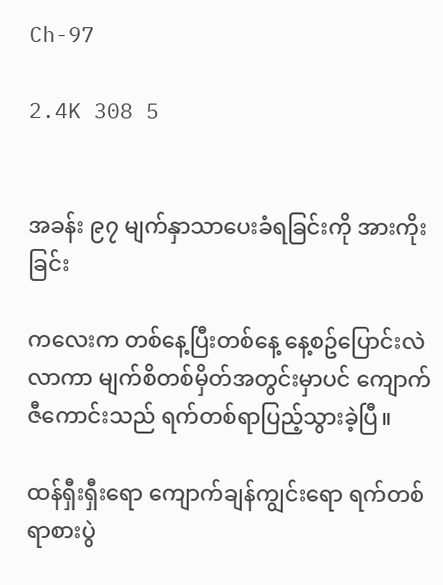Ch-97

2.4K 308 5


အခန်း ၉၇ မျက်နှာသာပေးခံရခြင်းကို အားကိုးခြင်း

ကလေးက တစ်နေ့ပြီးတစ်နေ့ နေ့စဥ်ပြောင်းလဲလာကာ မျက်စိတစ်မှိတ်အတွင်းမှာပင် ကျောက်ဇီကောင်းသည် ရက်တစ်ရာပြည့်သွားခဲ့ပြီ။

ထန်ရှီးရှီးရော ကျောက်ချန်ကျွင်းရော ရက်တစ်ရာစားပွဲ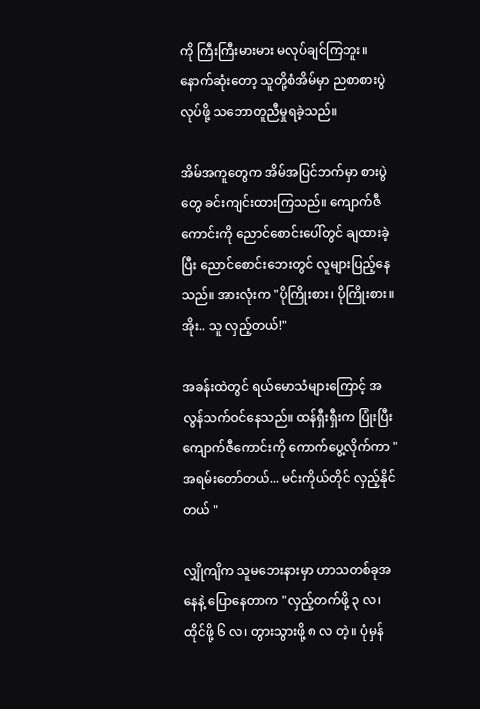ကို ကြီးကြီးမားမား မလုပ်ချင်ကြဘူး။ နောက်ဆုံးတော့ သူတို့စံအိမ်မှာ ညစာစားပွဲလုပ်ဖို့ သဘောတူညီမှုရခဲ့သည်။

အိမ်အကူတွေက အိမ်အပြင်ဘက်မှာ စားပွဲတွေ ခင်းကျင်းထားကြသည်။ ကျောက်ဇီကောင်းကို ညောင်စောင်းပေါ်တွင် ချထားခဲ့ပြီး ညောင်စောင်းဘေးတွင် လူများပြည့်နေသည်။ အားလုံးက "ပိုကြိုးစား၊ ပိုကြိုးစား။ အိုး.. သူ လှည့်တယ်!"

အခန်းထဲတွင် ရယ်မောသံများကြောင့် အလွန်သက်ဝင်နေသည်။ ထန်ရှီးရှီးက ပြုံးပြီး ကျောက်ဇီကောင်းကို ကောက်ပွေ့လိုက်ကာ "အရမ်းတော်တယ်... မင်းကိုယ်တိုင် လှည့်နိုင်တယ် "

လျှိုကျိက သူမဘေးနားမှာ ဟာသတစ်ခုအနေနဲ့ ပြောနေတာက "လှည့်တက်ဖို့ ၃ လ၊ ထိုင်ဖို့ ၆ လ၊ တွားသွားဖို့ ၈ လ တဲ့။ ပုံမှန်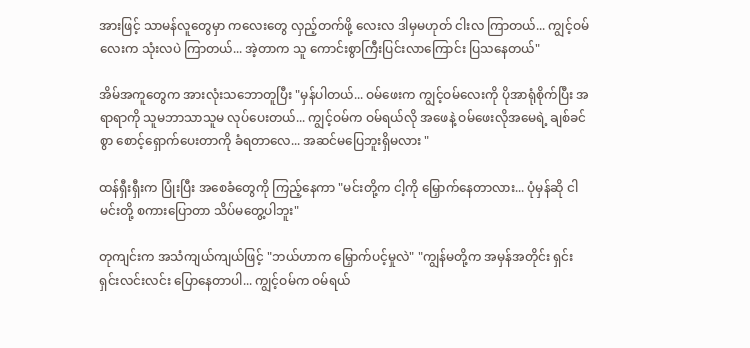အားဖြင့် သာမန်လူတွေမှာ ကလေးတွေ လှည့်တက်ဖို့ လေးလ ဒါမှမဟုတ် ငါးလ ကြာတယ်... ကျွင့်ဝမ်လေးက သုံးလပဲ ကြာတယ်... အဲ့တာက သူ ကောင်းစွာကြီးပြင်းလာကြောင်း ပြသနေတယ်"

အိမ်အကူတွေက အားလုံးသဘောတူပြီး "မှန်ပါတယ်... ဝမ်ဖေးက ကျွင့်ဝမ်လေးကို ပိုအာရုံစိုက်ပြီး အရာရာကို သူမဘာသာသူမ လုပ်ပေးတယ်... ကျွင့်ဝမ်က ဝမ်ရယ်လို အဖေနဲ့ ဝမ်ဖေးလိုအမေရဲ့ ချစ်ခင်စွာ စောင့်ရှောက်ပေးတာကို ခံရတာလေ... အဆင်မပြေဘူးရှိမလား "

ထန်ရှီးရှီးက ပြုံးပြီး အစေခံတွေကို ကြည့်နေကာ "မင်းတို့က ငါ့ကို မြှောက်နေတာလား... ပုံမှန်ဆို ငါ မင်းတို့ စကားပြောတာ သိပ်မတွေ့ပါဘူး"

တုကျင်းက အသံကျယ်ကျယ်ဖြင့် "ဘယ်ဟာက မြှောက်ပင့်မှုလဲ" "ကျွန်မတို့က အမှန်အတိုင်း ရှင်းရှင်းလင်းလင်း ပြောနေတာပါ... ကျွင့်ဝမ်က ဝမ်ရယ်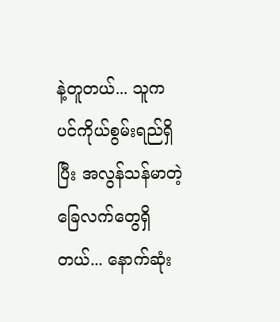နဲ့တူတယ်... သူက ပင်ကိုယ်စွမ်းရည်ရှိပြီး အလွန်သန်မာတဲ့ ခြေလက်တွေရှိတယ်... နောက်ဆုံး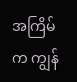အကြိမ်က ကျွန်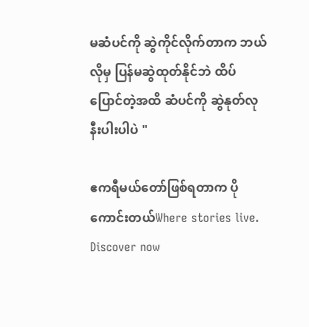မဆံပင်ကို ဆွဲကိုင်လိုက်တာက ဘယ်လိုမှ ပြန်မဆွဲထုတ်နိုင်ဘဲ ထိပ်ပြောင်တဲ့အထိ ဆံပင်ကို ဆွဲနုတ်လုနီးပါးပါပဲ "

ဧကရီမယ်တော်ဖြစ်ရတာက ပိုကောင်းတယ်Where stories live. Discover now